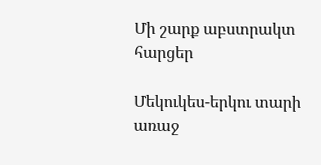Մի շարք աբստրակտ հարցեր

Մեկուկես-երկու տարի առաջ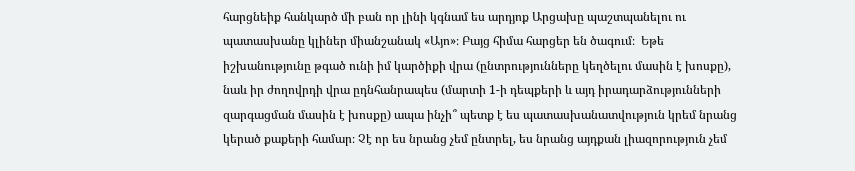հարցնեիք հանկարծ մի բան որ լինի կգնամ ես արդյոք Արցախը պաշտպանելու ու պատասխանը կլիներ միանշանակ «Այո»։ Բայց հիմա հարցեր են ծագում։  Եթե իշխանությունը թգած ունի իմ կարծիքի վրա (ընտրությունները կեղծելու մասին է խոսքը), նաև իր ժողովրդի վրա ըդնհանրապես (մարտի 1-ի դեպքերի և այդ իրադարձությունների զարգացման մասին է խոսքը) ապա ինչի՞ պետք է ես պատասխանատվություն կրեմ նրանց կերած քաքերի համար։ Չէ որ ես նրանց չեմ ընտրել, ես նրանց այդքան լիազորություն չեմ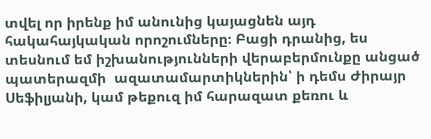տվել որ իրենք իմ անունից կայացնեն այդ հակահայկական որոշումները։ Բացի դրանից, ես տեսնում եմ իշխանությունների վերաբերմունքը անցած պատերազմի  ազատամարտիկներին՝ ի դեմս Ժիրայր Սեֆիլյանի, կամ թեքուզ իմ հարազատ քեռու և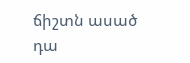ճիշտն ասած դա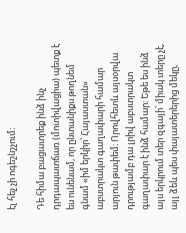էլ հեչ չի ոգեշնշչում։

Դե հիմա բացատրեք ինձ ինչ դրդապատճառ (մոտիվացիա) պետք է ես ունենամ, որ ընտանիքս թողնեմ գնամ «իմ երկիր՝ Հայաստան» աբստրակտ գաղափարի համար արյուն թափեմ։ Որովհետև այսօրվա դրությամբ դա լրիվ աբստրակտ գաղափար է ինձ համար։ Եթե ես ինձ այս երկրում տեր զգայի՝ միակ տերը չէ, այլ ձեև պես փայատերերից մեկը,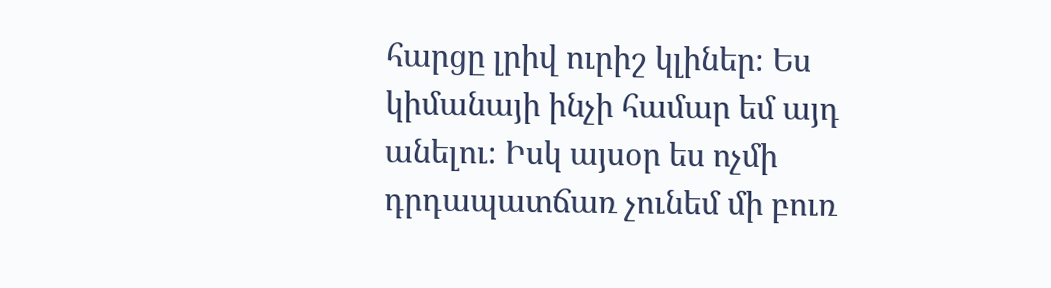հարցը լրիվ ուրիշ կլիներ։ Ես կիմանայի ինչի համար եմ այդ անելու։ Իսկ այսօր ես ոչմի դրդապատճառ չունեմ մի բուռ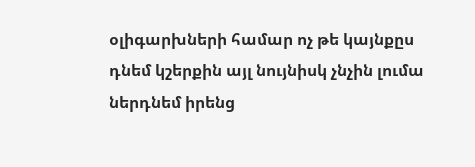օլիգարխների համար ոչ թե կայնքըս դնեմ կշերքին այլ նույնիսկ չնչին լումա ներդնեմ իրենց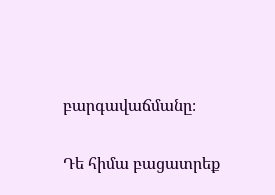բարգավաճմանը։

Դե հիմա բացատրեք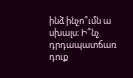ինձ ինչո՞ւմն ա սխալս։ Ի՞նչ դրդապատճառ դուք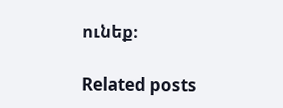ունեք։

Related posts